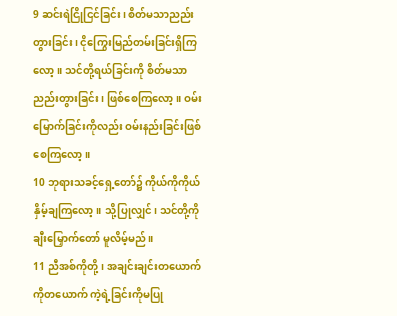9 ဆင်းရဲငြိုငြင်ခြင်း၊ စိတ်မသာညည်းတွားခြင်း၊ ငိုကြွေးမြည်တမ်းခြင်းရှိကြလော့။ သင်တို့ရယ်ခြင်းကို စိတ်မသာညည်းတွားခြင်း၊ ဖြစ်စေကြလော့။ ဝမ်းမြောက်ခြင်းကိုလည်း ဝမ်းနည်းခြင်းဖြစ်စေကြလော့။
10 ဘုရားသခင့်ရှေ့တော်၌ ကိုယ်ကိုကိုယ် နှိမ့်ချကြလော့။ သို့ပြုလျှင်၊ သင်တို့ကို ချီးမြှောက်တော် မူလိမ့်မည်။
11 ညီအစ်ကိုတို့၊ အချင်းချင်းတယောက်ကိုတယောက် ကဲ့ရဲ့ခြင်းကိုမပြု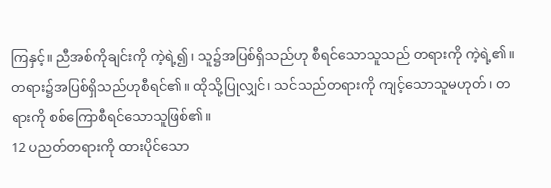ကြနှင့်။ ညီအစ်ကိုချင်းကို ကဲ့ရဲ့၍၊ သူ၌အပြစ်ရှိသည်ဟု စီရင်သောသူသည် တရားကို ကဲ့ရဲ့၏။ တရား၌အပြစ်ရှိသည်ဟုစီရင်၏။ ထိုသို့ပြုလျှင်၊ သင်သည်တရားကို ကျင့်သောသူမဟုတ်၊ တရားကို စစ်ကြောစီရင်သောသူဖြစ်၏။
12 ပညတ်တရားကို ထားပိုင်သော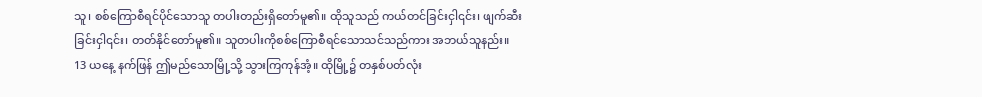သူ၊ စစ်ကြောစီရင်ပိုင်သောသူ တပါးတည်းရှိတော်မူ၏။ ထိုသူသည် ကယ်တင်ခြင်းငှါ၎င်း၊ ဖျက်ဆီးခြင်းငှါ၎င်း၊ တတ်နိုင်တော်မူ၏။ သူတပါးကိုစစ်ကြောစီရင်သောသင်သည်ကား အဘယ်သူနည်း။
13 ယနေ့ နက်ဖြန် ဤမည်သောမြို့သို့ သွားကြကုန်အံ့။ ထိုမြို့၌ တနှစ်ပတ်လုံး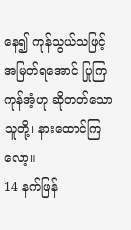နေ၍ ကုန်သွယ်သဖြင့် အမြတ်ရအောင် ပြုကြကုန်အံ့ဟု ဆိုတတ်သောသူတို့၊ နားထောင်ကြလော့။
14 နက်ဖြန်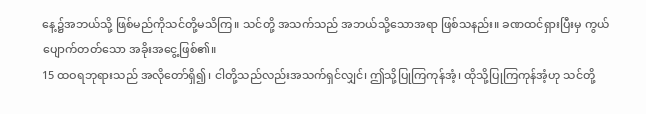နေ့၌အဘယ်သို့ ဖြစ်မည်ကိုသင်တို့မသိကြ။ သင်တို့ အသက်သည် အဘယ်သို့သောအရာ ဖြစ်သနည်း။ ခဏထင်ရှားပြီးမှ ကွယ်ပျောက်တတ်သော အခိုးအငွေ့ဖြစ်၏။
15 ထဝရဘုရားသည် အလိုတော်ရှိ၍၊ ငါတို့သည်လည်းအသက်ရှင်လျှင်၊ ဤသို့ပြုကြကုန်အံ့၊ ထိုသို့ပြုကြကုန်အံ့ဟု သင်တို့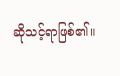ဆိုသင့်ရာဖြစ်၏။